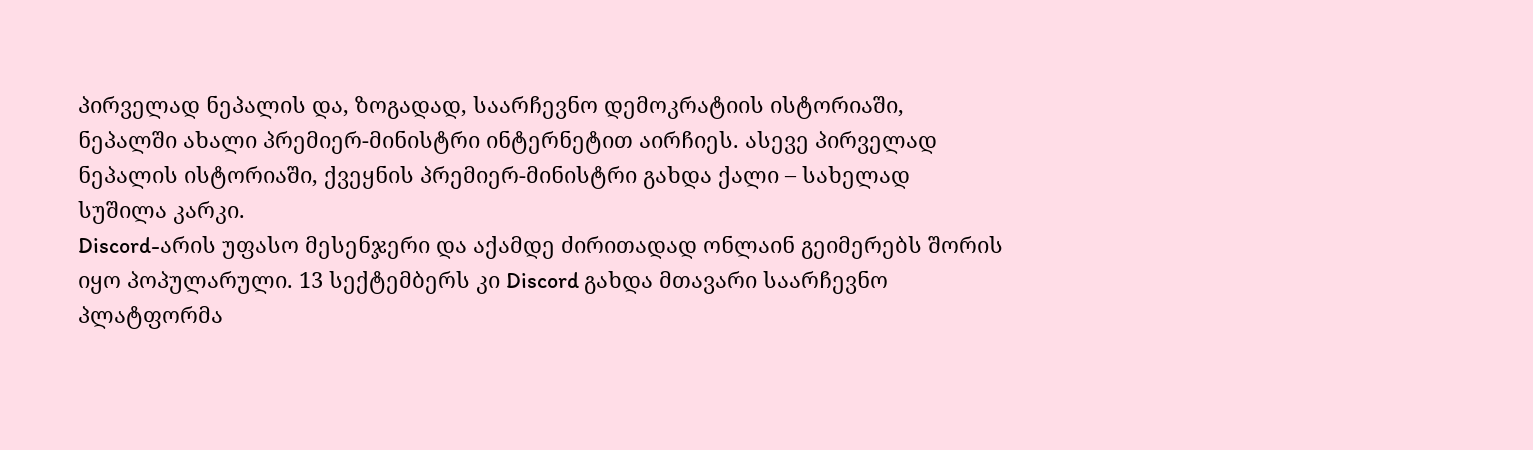პირველად ნეპალის და, ზოგადად, საარჩევნო დემოკრატიის ისტორიაში, ნეპალში ახალი პრემიერ-მინისტრი ინტერნეტით აირჩიეს. ასევე პირველად ნეპალის ისტორიაში, ქვეყნის პრემიერ-მინისტრი გახდა ქალი – სახელად სუშილა კარკი.
Discord-არის უფასო მესენჯერი და აქამდე ძირითადად ონლაინ გეიმერებს შორის იყო პოპულარული. 13 სექტემბერს კი Discord გახდა მთავარი საარჩევნო პლატფორმა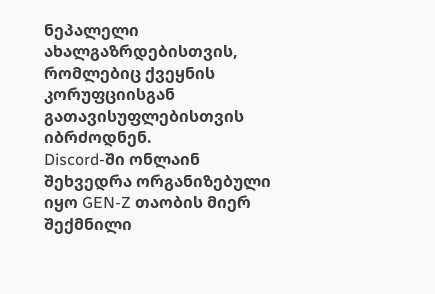ნეპალელი ახალგაზრდებისთვის, რომლებიც ქვეყნის კორუფციისგან გათავისუფლებისთვის იბრძოდნენ.
Discord-ში ონლაინ შეხვედრა ორგანიზებული იყო GEN-Z თაობის მიერ შექმნილი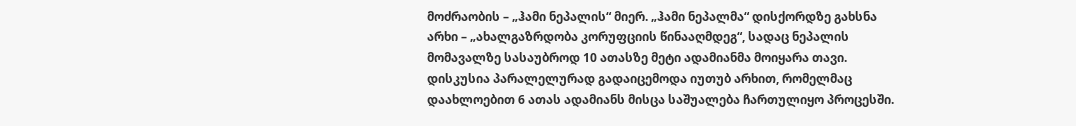მოძრაობის – „ჰამი ნეპალის“ მიერ. „ჰამი ნეპალმა“ დისქორდზე გახსნა არხი – „ახალგაზრდობა კორუფციის წინააღმდეგ“, სადაც ნეპალის მომავალზე სასაუბროდ 10 ათასზე მეტი ადამიანმა მოიყარა თავი. დისკუსია პარალელურად გადაიცემოდა იუთუბ არხით, რომელმაც დაახლოებით 6 ათას ადამიანს მისცა საშუალება ჩართულიყო პროცესში.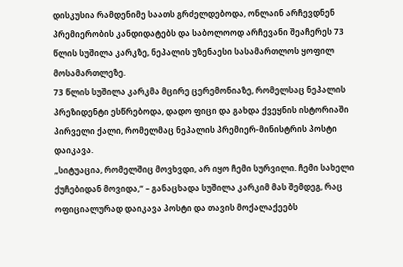დისკუსია რამდენიმე საათს გრძელდებოდა, ონლაინ არჩევდნენ პრემიერობის კანდიდატებს და საბოლოოდ არჩევანი შეაჩერეს 73 წლის სუშილა კარკზე, ნეპალის უზენაესი სასამართლოს ყოფილ მოსამართლეზე.
73 წლის სუშილა კარკმა მცირე ცერემონიაზე, რომელსაც ნეპალის პრეზიდენტი ესწრებოდა, დადო ფიცი და გახდა ქვეყნის ისტორიაში პირველი ქალი, რომელმაც ნეპალის პრემიერ-მინისტრის პოსტი დაიკავა.
„სიტუაცია, რომელშიც მოვხვდი, არ იყო ჩემი სურვილი. ჩემი სახელი ქუჩებიდან მოვიდა,“ – განაცხადა სუშილა კარკიმ მას შემდეგ, რაც ოფიციალურად დაიკავა პოსტი და თავის მოქალაქეებს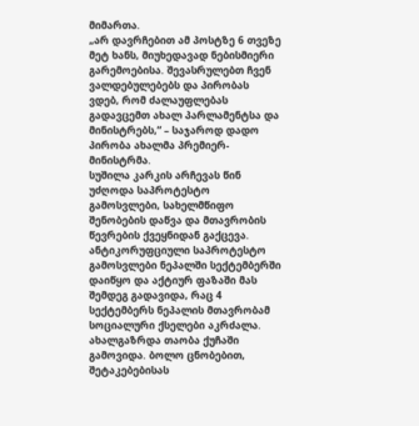მიმართა.
„არ დავრჩებით ამ პოსტზე 6 თვეზე მეტ ხანს, მიუხედავად ნებისმიერი გარემოებისა. შევასრულებთ ჩვენ ვალდებულებებს და პირობას ვდებ, რომ ძალაუფლებას გადავცემთ ახალ პარლამენტსა და მინისტრებს,“ – საჯაროდ დადო პირობა ახალმა პრემიერ-მინისტრმა.
სუშილა კარკის არჩევას წინ უძღოდა საპროტესტო გამოსვლები, სახელმწიფო შენობების დაწვა და მთავრობის წევრების ქვეყნიდან გაქცევა.
ანტიკორუფციული საპროტესტო გამოსვლები ნეპალში სექტემბერში დაიწყო და აქტიურ ფაზაში მას შემდეგ გადავიდა, რაც 4 სექტემბერს ნეპალის მთავრობამ სოციალური ქსელები აკრძალა. ახალგაზრდა თაობა ქუჩაში გამოვიდა. ბოლო ცნობებით, შეტაკებებისას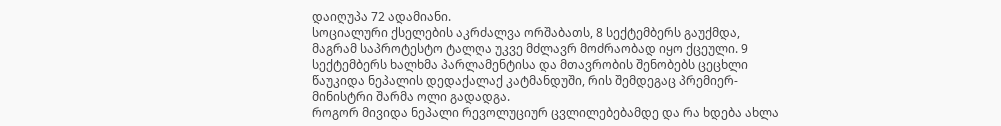დაიღუპა 72 ადამიანი.
სოციალური ქსელების აკრძალვა ორშაბათს, 8 სექტემბერს გაუქმდა, მაგრამ საპროტესტო ტალღა უკვე მძლავრ მოძრაობად იყო ქცეული. 9 სექტემბერს ხალხმა პარლამენტისა და მთავრობის შენობებს ცეცხლი წაუკიდა ნეპალის დედაქალაქ კატმანდუში, რის შემდეგაც პრემიერ-მინისტრი შარმა ოლი გადადგა.
როგორ მივიდა ნეპალი რევოლუციურ ცვლილებებამდე და რა ხდება ახლა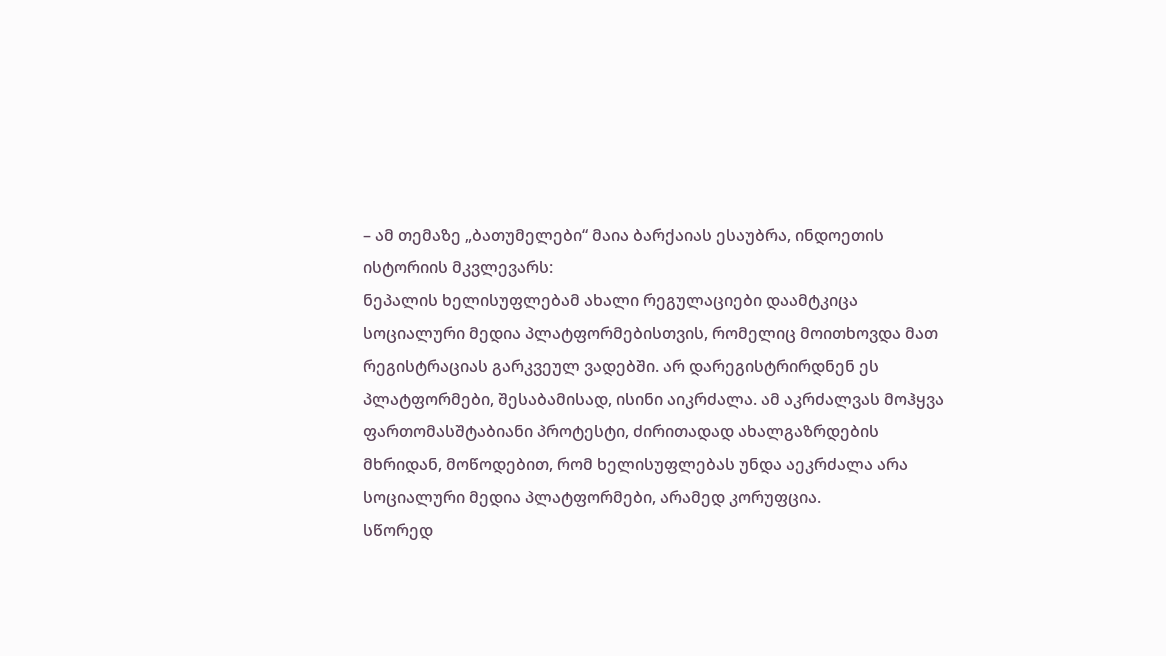– ამ თემაზე „ბათუმელები“ მაია ბარქაიას ესაუბრა, ინდოეთის ისტორიის მკვლევარს:
ნეპალის ხელისუფლებამ ახალი რეგულაციები დაამტკიცა სოციალური მედია პლატფორმებისთვის, რომელიც მოითხოვდა მათ რეგისტრაციას გარკვეულ ვადებში. არ დარეგისტრირდნენ ეს პლატფორმები, შესაბამისად, ისინი აიკრძალა. ამ აკრძალვას მოჰყვა ფართომასშტაბიანი პროტესტი, ძირითადად ახალგაზრდების მხრიდან, მოწოდებით, რომ ხელისუფლებას უნდა აეკრძალა არა სოციალური მედია პლატფორმები, არამედ კორუფცია.
სწორედ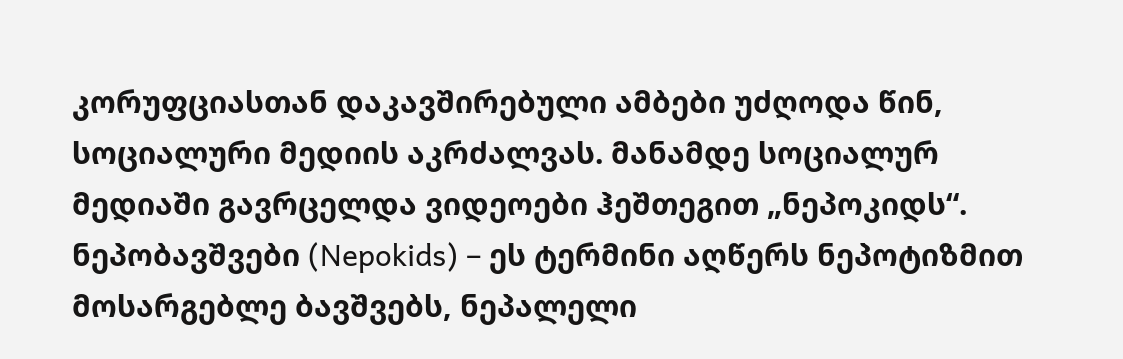კორუფციასთან დაკავშირებული ამბები უძღოდა წინ, სოციალური მედიის აკრძალვას. მანამდე სოციალურ მედიაში გავრცელდა ვიდეოები ჰეშთეგით „ნეპოკიდს“.
ნეპობავშვები (Nepokids) – ეს ტერმინი აღწერს ნეპოტიზმით მოსარგებლე ბავშვებს, ნეპალელი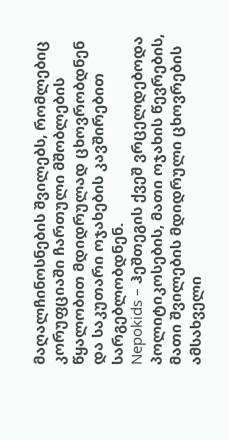მაღალჩინოსნების შვილებს, რომლებიც კორუფციაში ჩართული მშობლების წყალობით მდიდრულად ცხოვრობდნენ და საკუთარი ოჯახების კავშირებით სარგებლობდნენ.
Nepokids – ჰეშთეგის ქვეშ ვრცელდებოდა პოლიტიკოსების, მათი ოჯახის წევრების, მათი შვილების მდიდრული ცხოვრების ამსახველი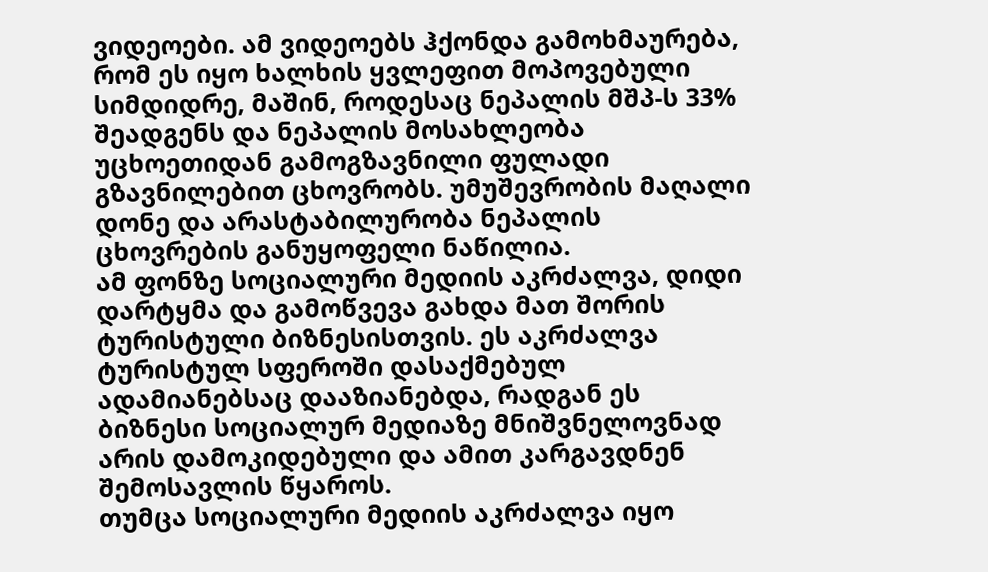ვიდეოები. ამ ვიდეოებს ჰქონდა გამოხმაურება, რომ ეს იყო ხალხის ყვლეფით მოპოვებული სიმდიდრე, მაშინ, როდესაც ნეპალის მშპ-ს 33% შეადგენს და ნეპალის მოსახლეობა უცხოეთიდან გამოგზავნილი ფულადი გზავნილებით ცხოვრობს. უმუშევრობის მაღალი დონე და არასტაბილურობა ნეპალის ცხოვრების განუყოფელი ნაწილია.
ამ ფონზე სოციალური მედიის აკრძალვა, დიდი დარტყმა და გამოწვევა გახდა მათ შორის ტურისტული ბიზნესისთვის. ეს აკრძალვა ტურისტულ სფეროში დასაქმებულ ადამიანებსაც დააზიანებდა, რადგან ეს ბიზნესი სოციალურ მედიაზე მნიშვნელოვნად არის დამოკიდებული და ამით კარგავდნენ შემოსავლის წყაროს.
თუმცა სოციალური მედიის აკრძალვა იყო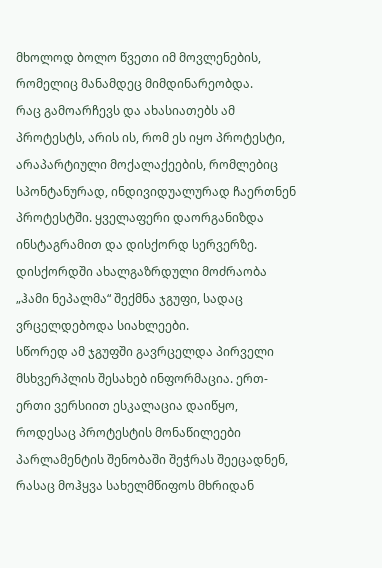მხოლოდ ბოლო წვეთი იმ მოვლენების, რომელიც მანამდეც მიმდინარეობდა.
რაც გამოარჩევს და ახასიათებს ამ პროტესტს, არის ის, რომ ეს იყო პროტესტი, არაპარტიული მოქალაქეების, რომლებიც სპონტანურად, ინდივიდუალურად ჩაერთნენ პროტესტში. ყველაფერი დაორგანიზდა ინსტაგრამით და დისქორდ სერვერზე. დისქორდში ახალგაზრდული მოძრაობა „ჰამი ნეპალმა“ შექმნა ჯგუფი, სადაც ვრცელდებოდა სიახლეები.
სწორედ ამ ჯგუფში გავრცელდა პირველი მსხვერპლის შესახებ ინფორმაცია. ერთ-ერთი ვერსიით ესკალაცია დაიწყო, როდესაც პროტესტის მონაწილეები პარლამენტის შენობაში შეჭრას შეეცადნენ, რასაც მოჰყვა სახელმწიფოს მხრიდან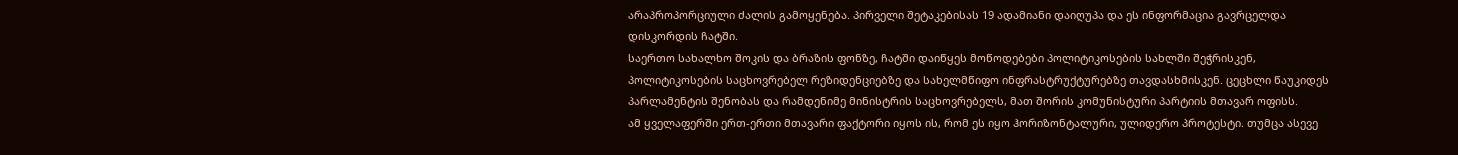არაპროპორციული ძალის გამოყენება. პირველი შეტაკებისას 19 ადამიანი დაიღუპა და ეს ინფორმაცია გავრცელდა დისკორდის ჩატში.
საერთო სახალხო შოკის და ბრაზის ფონზე, ჩატში დაიწყეს მოწოდებები პოლიტიკოსების სახლში შეჭრისკენ, პოლიტიკოსების საცხოვრებელ რეზიდენციებზე და სახელმწიფო ინფრასტრუქტურებზე თავდასხმისკენ. ცეცხლი წაუკიდეს პარლამენტის შენობას და რამდენიმე მინისტრის საცხოვრებელს, მათ შორის კომუნისტური პარტიის მთავარ ოფისს.
ამ ყველაფერში ერთ-ერთი მთავარი ფაქტორი იყოს ის, რომ ეს იყო ჰორიზონტალური, ულიდერო პროტესტი. თუმცა ასევე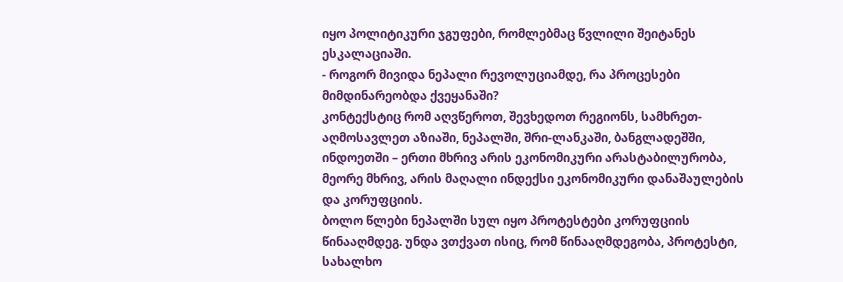იყო პოლიტიკური ჯგუფები, რომლებმაც წვლილი შეიტანეს ესკალაციაში.
- როგორ მივიდა ნეპალი რევოლუციამდე, რა პროცესები მიმდინარეობდა ქვეყანაში?
კონტექსტიც რომ აღვწეროთ, შევხედოთ რეგიონს, სამხრეთ-აღმოსავლეთ აზიაში, ნეპალში, შრი-ლანკაში, ბანგლადეშში, ინდოეთში – ერთი მხრივ არის ეკონომიკური არასტაბილურობა, მეორე მხრივ, არის მაღალი ინდექსი ეკონომიკური დანაშაულების და კორუფციის.
ბოლო წლები ნეპალში სულ იყო პროტესტები კორუფციის წინააღმდეგ. უნდა ვთქვათ ისიც, რომ წინააღმდეგობა, პროტესტი, სახალხო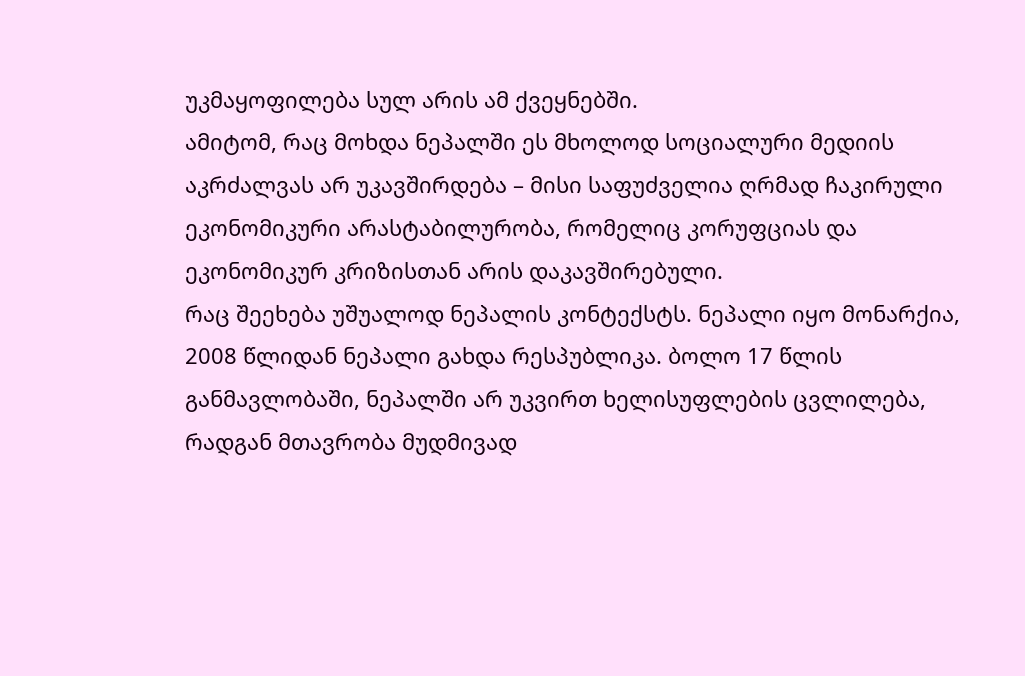უკმაყოფილება სულ არის ამ ქვეყნებში.
ამიტომ, რაც მოხდა ნეპალში ეს მხოლოდ სოციალური მედიის აკრძალვას არ უკავშირდება – მისი საფუძველია ღრმად ჩაკირული ეკონომიკური არასტაბილურობა, რომელიც კორუფციას და ეკონომიკურ კრიზისთან არის დაკავშირებული.
რაც შეეხება უშუალოდ ნეპალის კონტექსტს. ნეპალი იყო მონარქია, 2008 წლიდან ნეპალი გახდა რესპუბლიკა. ბოლო 17 წლის განმავლობაში, ნეპალში არ უკვირთ ხელისუფლების ცვლილება, რადგან მთავრობა მუდმივად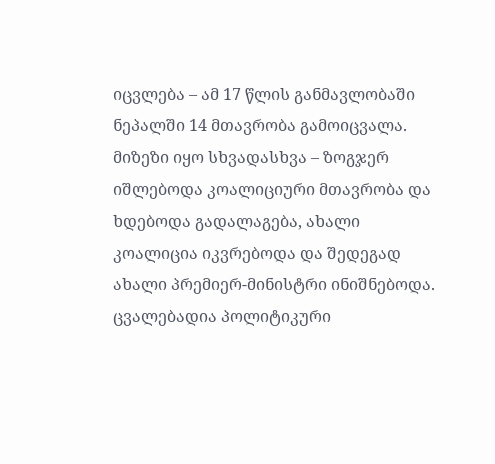იცვლება – ამ 17 წლის განმავლობაში ნეპალში 14 მთავრობა გამოიცვალა.
მიზეზი იყო სხვადასხვა – ზოგჯერ იშლებოდა კოალიციური მთავრობა და ხდებოდა გადალაგება, ახალი კოალიცია იკვრებოდა და შედეგად ახალი პრემიერ-მინისტრი ინიშნებოდა. ცვალებადია პოლიტიკური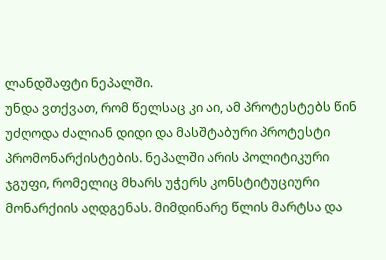ლანდშაფტი ნეპალში.
უნდა ვთქვათ, რომ წელსაც კი აი, ამ პროტესტებს წინ უძღოდა ძალიან დიდი და მასშტაბური პროტესტი პრომონარქისტების. ნეპალში არის პოლიტიკური ჯგუფი, რომელიც მხარს უჭერს კონსტიტუციური მონარქიის აღდგენას. მიმდინარე წლის მარტსა და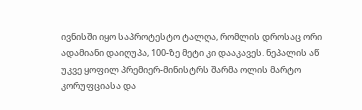ივნისში იყო საპროტესტო ტალღა, რომლის დროსაც ორი ადამიანი დაიღუპა, 100-ზე მეტი კი დააკავეს. ნეპალის აწ უკვე ყოფილ პრემიერ-მინისტრს შარმა ოლის მარტო კორუფციასა და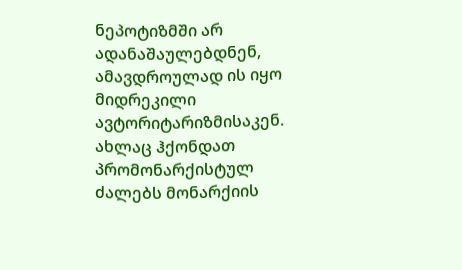ნეპოტიზმში არ ადანაშაულებდნენ, ამავდროულად ის იყო მიდრეკილი ავტორიტარიზმისაკენ.
ახლაც ჰქონდათ პრომონარქისტულ ძალებს მონარქიის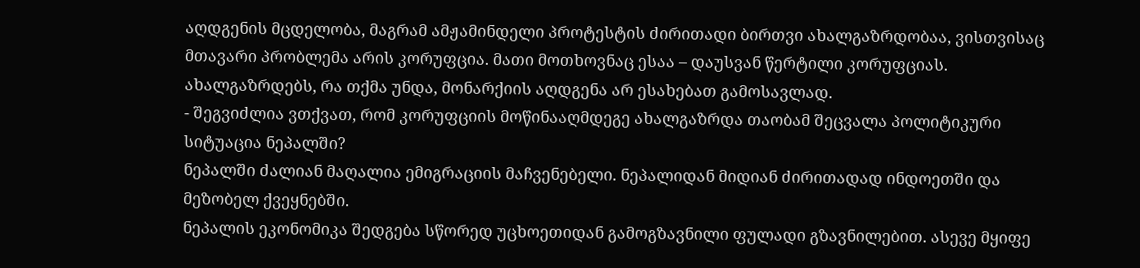აღდგენის მცდელობა, მაგრამ ამჟამინდელი პროტესტის ძირითადი ბირთვი ახალგაზრდობაა, ვისთვისაც მთავარი პრობლემა არის კორუფცია. მათი მოთხოვნაც ესაა – დაუსვან წერტილი კორუფციას.
ახალგაზრდებს, რა თქმა უნდა, მონარქიის აღდგენა არ ესახებათ გამოსავლად.
- შეგვიძლია ვთქვათ, რომ კორუფციის მოწინააღმდეგე ახალგაზრდა თაობამ შეცვალა პოლიტიკური სიტუაცია ნეპალში?
ნეპალში ძალიან მაღალია ემიგრაციის მაჩვენებელი. ნეპალიდან მიდიან ძირითადად ინდოეთში და მეზობელ ქვეყნებში.
ნეპალის ეკონომიკა შედგება სწორედ უცხოეთიდან გამოგზავნილი ფულადი გზავნილებით. ასევე მყიფე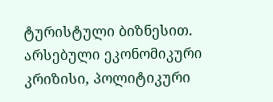ტურისტული ბიზნესით. არსებული ეკონომიკური კრიზისი, პოლიტიკური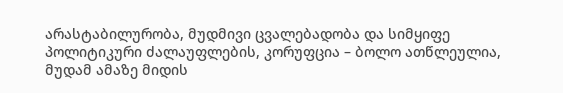არასტაბილურობა, მუდმივი ცვალებადობა და სიმყიფე პოლიტიკური ძალაუფლების, კორუფცია – ბოლო ათწლეულია, მუდამ ამაზე მიდის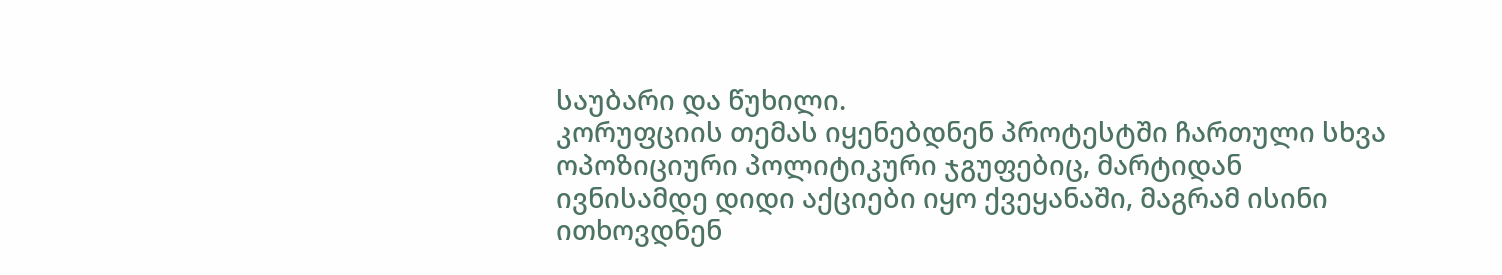საუბარი და წუხილი.
კორუფციის თემას იყენებდნენ პროტესტში ჩართული სხვა ოპოზიციური პოლიტიკური ჯგუფებიც, მარტიდან ივნისამდე დიდი აქციები იყო ქვეყანაში, მაგრამ ისინი ითხოვდნენ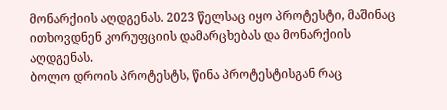მონარქიის აღდგენას. 2023 წელსაც იყო პროტესტი, მაშინაც ითხოვდნენ კორუფციის დამარცხებას და მონარქიის აღდგენას.
ბოლო დროის პროტესტს, წინა პროტესტისგან რაც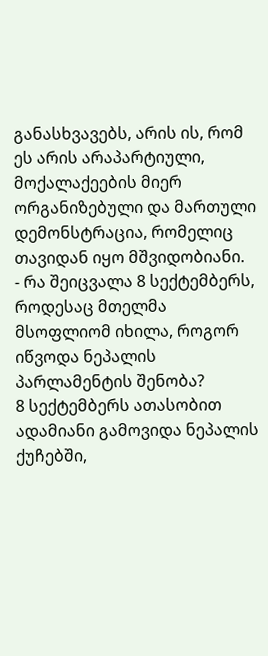განასხვავებს, არის ის, რომ ეს არის არაპარტიული, მოქალაქეების მიერ ორგანიზებული და მართული დემონსტრაცია, რომელიც თავიდან იყო მშვიდობიანი.
- რა შეიცვალა 8 სექტემბერს, როდესაც მთელმა მსოფლიომ იხილა, როგორ იწვოდა ნეპალის პარლამენტის შენობა?
8 სექტემბერს ათასობით ადამიანი გამოვიდა ნეპალის ქუჩებში,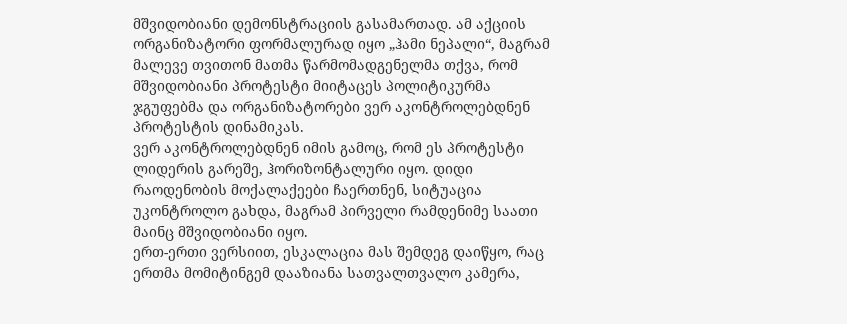მშვიდობიანი დემონსტრაციის გასამართად. ამ აქციის ორგანიზატორი ფორმალურად იყო „ჰამი ნეპალი“, მაგრამ მალევე თვითონ მათმა წარმომადგენელმა თქვა, რომ მშვიდობიანი პროტესტი მიიტაცეს პოლიტიკურმა ჯგუფებმა და ორგანიზატორები ვერ აკონტროლებდნენ პროტესტის დინამიკას.
ვერ აკონტროლებდნენ იმის გამოც, რომ ეს პროტესტი ლიდერის გარეშე, ჰორიზონტალური იყო. დიდი რაოდენობის მოქალაქეები ჩაერთნენ, სიტუაცია უკონტროლო გახდა, მაგრამ პირველი რამდენიმე საათი მაინც მშვიდობიანი იყო.
ერთ-ერთი ვერსიით, ესკალაცია მას შემდეგ დაიწყო, რაც ერთმა მომიტინგემ დააზიანა სათვალთვალო კამერა,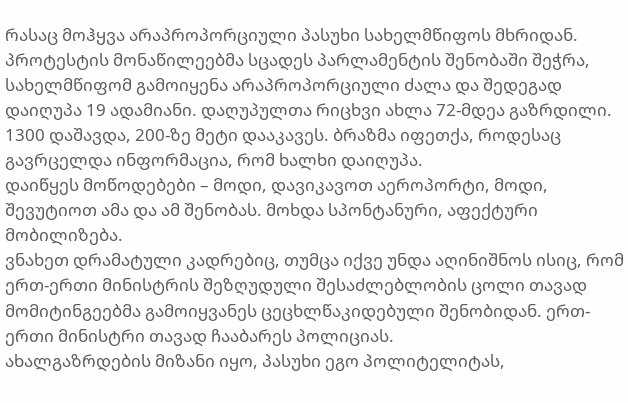რასაც მოჰყვა არაპროპორციული პასუხი სახელმწიფოს მხრიდან.
პროტესტის მონაწილეებმა სცადეს პარლამენტის შენობაში შეჭრა, სახელმწიფომ გამოიყენა არაპროპორციული ძალა და შედეგად დაიღუპა 19 ადამიანი. დაღუპულთა რიცხვი ახლა 72-მდეა გაზრდილი. 1300 დაშავდა, 200-ზე მეტი დააკავეს. ბრაზმა იფეთქა, როდესაც გავრცელდა ინფორმაცია, რომ ხალხი დაიღუპა.
დაიწყეს მოწოდებები – მოდი, დავიკავოთ აეროპორტი, მოდი, შევუტიოთ ამა და ამ შენობას. მოხდა სპონტანური, აფექტური მობილიზება.
ვნახეთ დრამატული კადრებიც, თუმცა იქვე უნდა აღინიშნოს ისიც, რომ ერთ-ერთი მინისტრის შეზღუდული შესაძლებლობის ცოლი თავად მომიტინგეებმა გამოიყვანეს ცეცხლწაკიდებული შენობიდან. ერთ-ერთი მინისტრი თავად ჩააბარეს პოლიციას.
ახალგაზრდების მიზანი იყო, პასუხი ეგო პოლიტელიტას,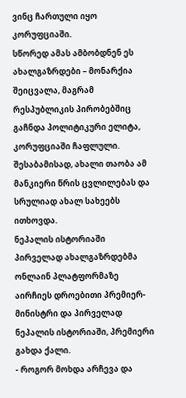ვინც ჩართული იყო კორუფციაში.
სწორედ ამას ამბობდნენ ეს ახალგაზრდები – მონარქია შეიცვალა, მაგრამ რესპუბლიკის პირობებშიც გაჩნდა პოლიტიკური ელიტა, კორუფციაში ჩაფლული.
შესაბამისად, ახალი თაობა ამ მანკიერი წრის ცვლილებას და სრულიად ახალ სახეებს ითხოვდა.
ნეპალის ისტორიაში პირველად ახალგაზრდებმა ონლაინ პლატფორმაზე აირჩიეს დროებითი პრემიერ-მინისტრი და პირველად ნეპალის ისტორიაში, პრემიერი გახდა ქალი.
- როგორ მოხდა არჩევა და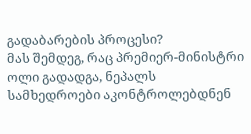გადაბარების პროცესი?
მას შემდეგ, რაც პრემიერ-მინისტრი ოლი გადადგა, ნეპალს სამხედროები აკონტროლებდნენ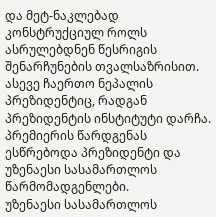და მეტ-ნაკლებად კონსტრუქციულ როლს ასრულებდნენ წესრიგის შენარჩუნების თვალსაზრისით. ასევე ჩაერთო ნეპალის პრეზიდენტიც, რადგან პრეზიდენტის ინსტიტუტი დარჩა. პრემიერის წარდგენას ესწრებოდა პრეზიდენტი და უზენაესი სასამართლოს წარმომადგენლები.
უზენაესი სასამართლოს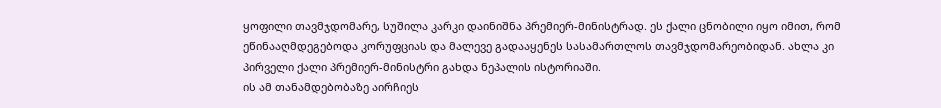ყოფილი თავმჯდომარე, სუშილა კარკი დაინიშნა პრემიერ-მინისტრად. ეს ქალი ცნობილი იყო იმით, რომ ეწინააღმდეგებოდა კორუფციას და მალევე გადააყენეს სასამართლოს თავმჯდომარეობიდან. ახლა კი პირველი ქალი პრემიერ-მინისტრი გახდა ნეპალის ისტორიაში.
ის ამ თანამდებობაზე აირჩიეს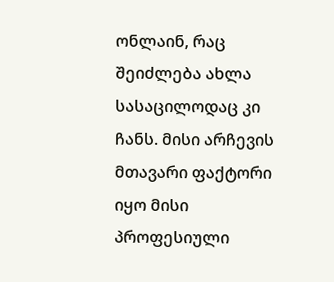ონლაინ, რაც შეიძლება ახლა სასაცილოდაც კი ჩანს. მისი არჩევის მთავარი ფაქტორი იყო მისი პროფესიული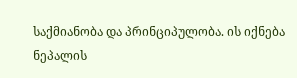საქმიანობა და პრინციპულობა. ის იქნება ნეპალის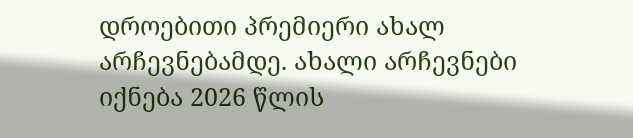დროებითი პრემიერი ახალ არჩევნებამდე. ახალი არჩევნები იქნება 2026 წლის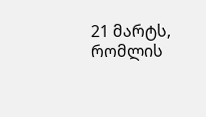21 მარტს, რომლის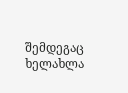შემდეგაც ხელახლა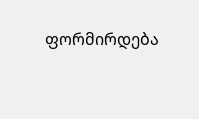ფორმირდება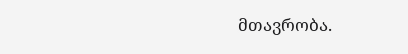მთავრობა.